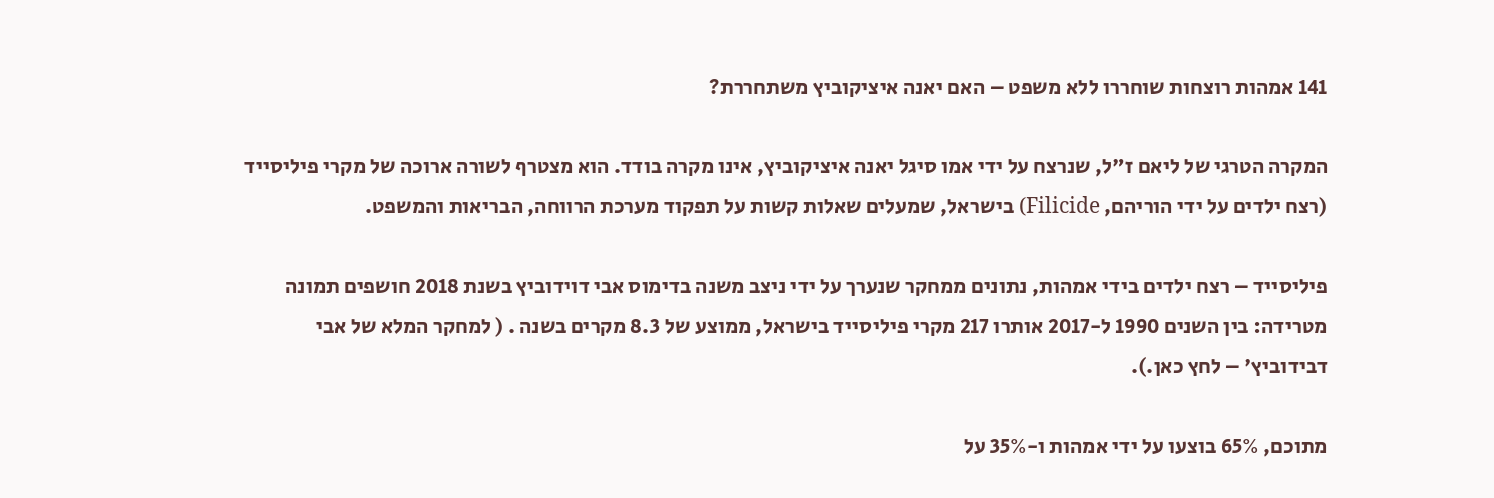141 אמהות רוצחות שוחררו ללא משפט – האם יאנה איציקוביץ משתחררת?

המקרה הטרגי של ליאם ז"ל, שנרצח על ידי אמו סיגל יאנה איציקוביץ, אינו מקרה בודד. הוא מצטרף לשורה ארוכה של מקרי פיליסייד (רצח ילדים על ידי הוריהם, Filicide) בישראל, שמעלים שאלות קשות על תפקוד מערכת הרווחה, הבריאות והמשפט.

פיליסייד – רצח ילדים בידי אמהות, נתונים ממחקר שנערך על ידי ניצב משנה בדימוס אבי דוידוביץ בשנת 2018 חושפים תמונה מטרידה: בין השנים 1990 ל-2017 אותרו 217 מקרי פיליסייד בישראל, ממוצע של 8.3 מקרים בשנה . ( למחקר המלא של אבי דבידוביץ' – לחץ כאן.).

מתוכם, 65% בוצעו על ידי אמהות ו-35% על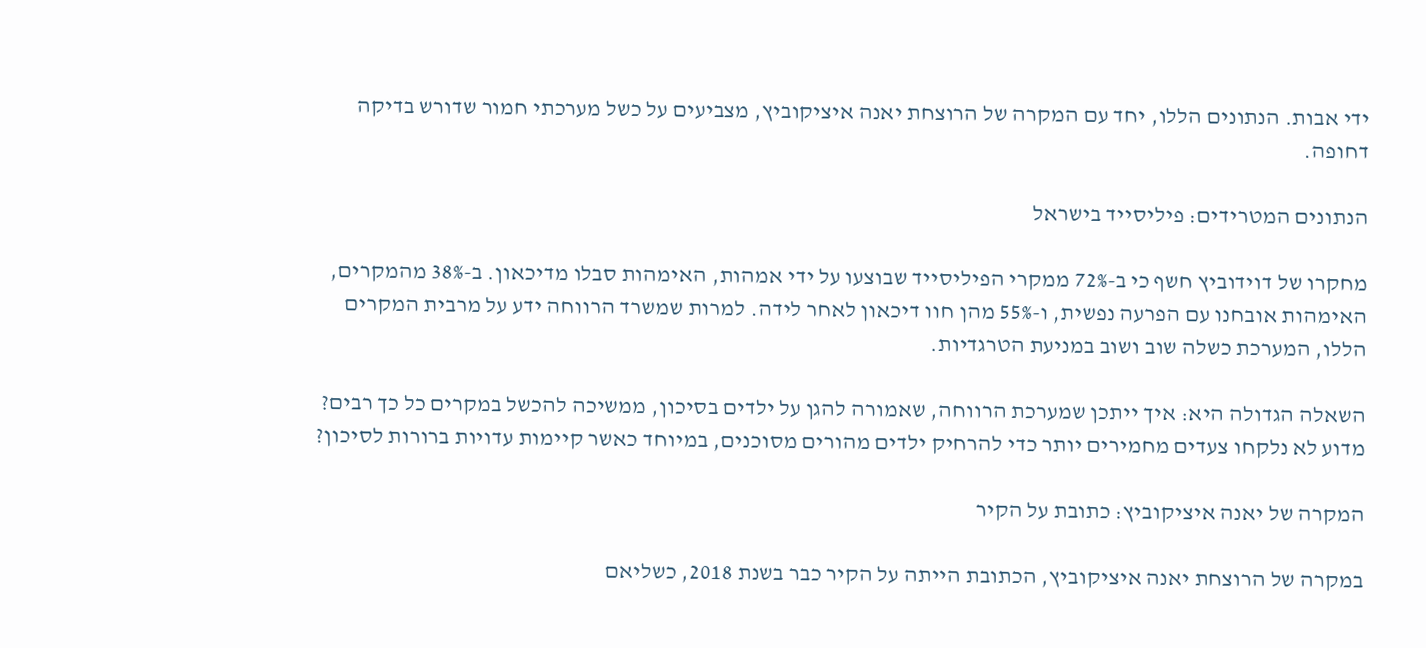ידי אבות. הנתונים הללו, יחד עם המקרה של הרוצחת יאנה איציקוביץ, מצביעים על כשל מערכתי חמור שדורש בדיקה דחופה.

הנתונים המטרידים: פיליסייד בישראל

מחקרו של דוידוביץ חשף כי ב-72% ממקרי הפיליסייד שבוצעו על ידי אמהות, האימהות סבלו מדיכאון. ב-38% מהמקרים, האימהות אובחנו עם הפרעה נפשית, ו-55% מהן חוו דיכאון לאחר לידה. למרות שמשרד הרווחה ידע על מרבית המקרים הללו, המערכת כשלה שוב ושוב במניעת הטרגדיות.

השאלה הגדולה היא: איך ייתכן שמערכת הרווחה, שאמורה להגן על ילדים בסיכון, ממשיכה להכשל במקרים כל כך רבים? מדוע לא נלקחו צעדים מחמירים יותר כדי להרחיק ילדים מהורים מסוכנים, במיוחד כאשר קיימות עדויות ברורות לסיכון?

המקרה של יאנה איציקוביץ: כתובת על הקיר

במקרה של הרוצחת יאנה איציקוביץ, הכתובת הייתה על הקיר כבר בשנת 2018, כשליאם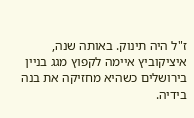ז"ל היה תינוק. באותה שנה, איציקוביץ איימה לקפוץ מגג בניין בירושלים כשהיא מחזיקה את בנה בידיה.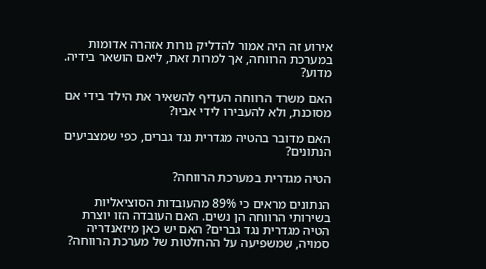אירוע זה היה אמור להדליק נורות אזהרה אדומות במערכת הרווחה, אך למרות זאת, ליאם הושאר בידיה. מדוע?

האם משרד הרווחה העדיף להשאיר את הילד בידי אם מסוכנת, ולא להעבירו לידי אביו?

האם מדובר בהטיה מגדרית נגד גברים, כפי שמצביעים הנתונים?

הטיה מגדרית במערכת הרווחה?

הנתונים מראים כי 89% מהעובדות הסוציאליות בשירותי הרווחה הן נשים. האם העובדה הזו יוצרת הטיה מגדרית נגד גברים? האם יש כאן מיזאנדריה סמויה, שמשפיעה על ההחלטות של מערכת הרווחה?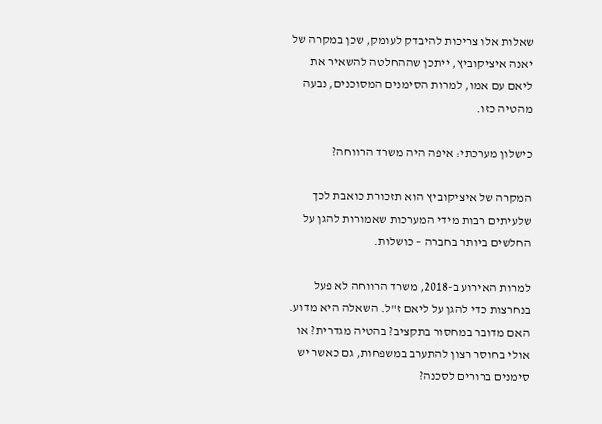שאלות אלו צריכות להיבדק לעומק, שכן במקרה של יאנה איציקוביץ, ייתכן שההחלטה להשאיר את ליאם עם אמו, למרות הסימנים המסוכנים, נבעה מהטיה כזו.

כישלון מערכתי: איפה היה משרד הרווחה?

המקרה של איציקוביץ הוא תזכורת כואבת לכך שלעיתים רבות מידי המערכות שאמורות להגן על החלשים ביותר בחברה – כושלות.

למרות האירוע ב-2018, משרד הרווחה לא פעל בנחרצות כדי להגן על ליאם ז"ל. השאלה היא מדוע. האם מדובר במחסור בתקציב? בהטיה מגדרית? או אולי בחוסר רצון להתערב במשפחות, גם כאשר יש סימנים ברורים לסכנה?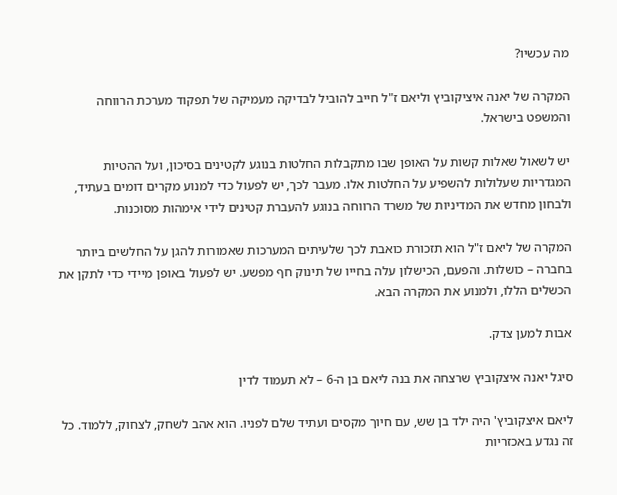מה עכשיו?

המקרה של יאנה איציקוביץ וליאם ז"ל חייב להוביל לבדיקה מעמיקה של תפקוד מערכת הרווחה והמשפט בישראל.

יש לשאול שאלות קשות על האופן שבו מתקבלות החלטות בנוגע לקטינים בסיכון, ועל ההטיות המגדריות שעלולות להשפיע על החלטות אלו. מעבר לכך, יש לפעול כדי למנוע מקרים דומים בעתיד, ולבחון מחדש את המדיניות של משרד הרווחה בנוגע להעברת קטינים לידי אימהות מסוכנות.

המקרה של ליאם ז"ל הוא תזכורת כואבת לכך שלעיתים המערכות שאמורות להגן על החלשים ביותר בחברה – כושלות. והפעם, הכישלון עלה בחייו של תינוק חף מפשע. יש לפעול באופן מיידי כדי לתקן את הכשלים הללו, ולמנוע את המקרה הבא.

אבות למען צדק.

סיגל יאנה איצקוביץ שרצחה את בנה ליאם בן ה-6 – לא תעמוד לדין

ליאם איצקוביץ' היה ילד בן שש, עם חיוך מקסים ועתיד שלם לפניו. הוא אהב לשחק, לצחוק, ללמוד. כל זה נגדע באכזריות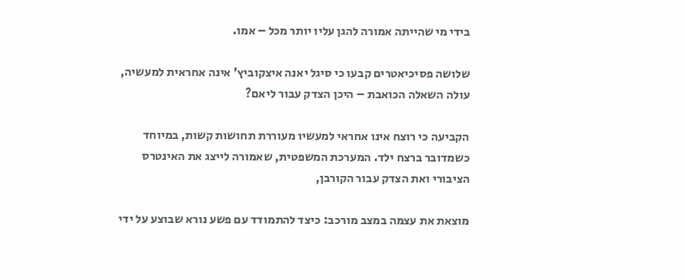בידי מי שהייתה אמורה להגן עליו יותר מכל – אמו.

שלושה פסיכיאטרים קבעו כי סיגל יאנה איצקוביץ' אינה אחראית למעשיה, עולה השאלה הכואבת – היכן הצדק עבור ליאם?

הקביעה כי רוצח אינו אחראי למעשיו מעוררת תחושות קשות, במיוחד כשמדובר ברצח ילד. המערכת המשפטית, שאמורה לייצג את האינטרס הציבורי ואת הצדק עבור הקורבן,

מוצאת את עצמה במצב מורכב: כיצד להתמודד עם פשע נורא שבוצע על ידי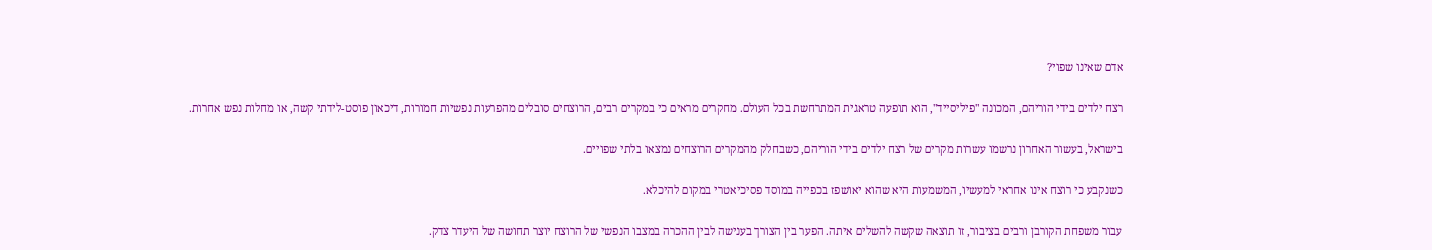אדם שאינו שפוי?

רצח ילדים בידי הוריהם, המכונה "פיליסייד", הוא תופעה טראגית המתרחשת בכל העולם. מחקרים מראים כי במקרים רבים, הרוצחים סובלים מהפרעות נפשיות חמורות, דיכאון פוסט-לידתי קשה, או מחלות נפש אחרות.

בישראל, בעשור האחרון נרשמו עשרות מקרים של רצח ילדים בידי הוריהם, כשבחלק מהמקרים הרוצחים נמצאו בלתי שפויים.

כשנקבע כי רוצח אינו אחראי למעשיו, המשמעות היא שהוא יאושפז בכפייה במוסד פסיכיאטרי במקום להיכלא.

עבור משפחת הקורבן ורבים בציבור, זו תוצאה שקשה להשלים איתה. הפער בין הצורך בענישה לבין ההכרה במצבו הנפשי של הרוצח יוצר תחושה של היעדר צדק.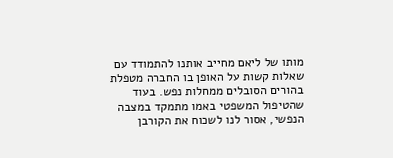מותו של ליאם מחייב אותנו להתמודד עם שאלות קשות על האופן בו החברה מטפלת בהורים הסובלים ממחלות נפש. בעוד שהטיפול המשפטי באמו מתמקד במצבה הנפשי, אסור לנו לשכוח את הקורבן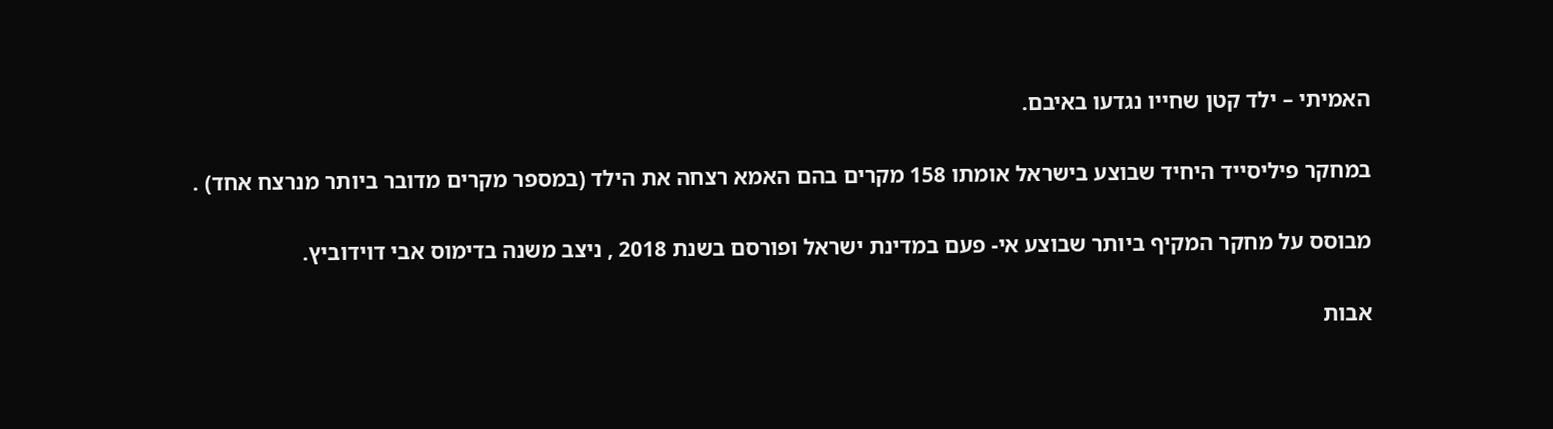האמיתי – ילד קטן שחייו נגדעו באיבם.

במחקר פיליסייד היחיד שבוצע בישראל אומתו 158 מקרים בהם האמא רצחה את הילד (במספר מקרים מדובר ביותר מנרצח אחד) .

מבוסס על מחקר המקיף ביותר שבוצע אי- פעם במדינת ישראל ופורסם בשנת 2018 , ניצב משנה בדימוס אבי דוידוביץ.

אבות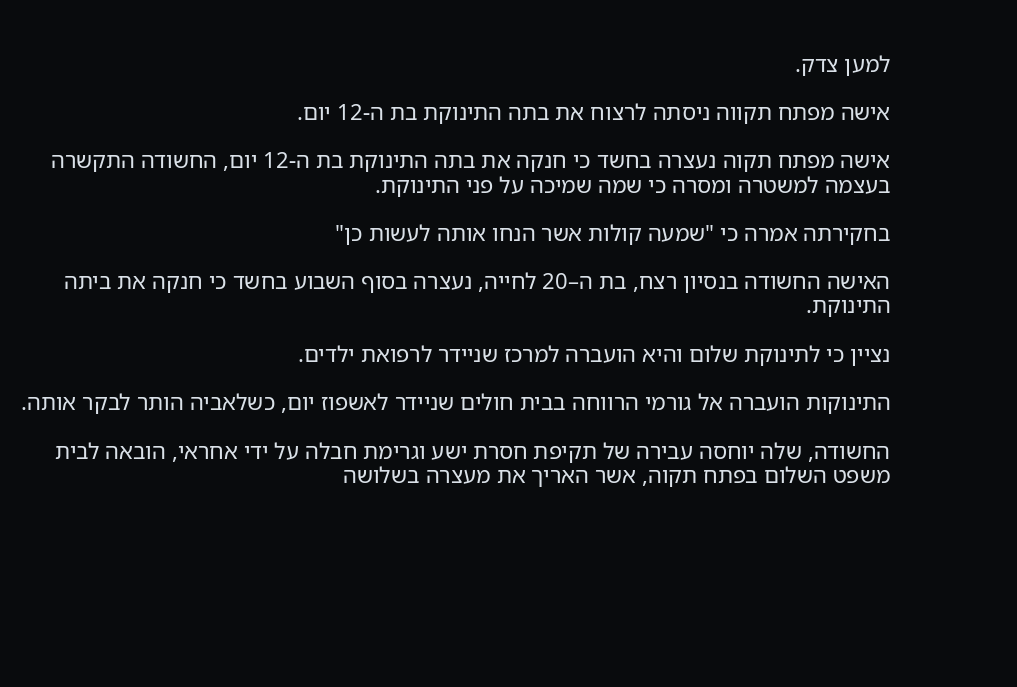למען צדק.

אישה מפתח תקווה ניסתה לרצוח את בתה התינוקת בת ה-12 יום.

אישה מפתח תקוה נעצרה בחשד כי חנקה את בתה התינוקת בת ה-12 יום, החשודה התקשרה בעצמה למשטרה ומסרה כי שמה שמיכה על פני התינוקת.

בחקירתה אמרה כי "שמעה קולות אשר הנחו אותה לעשות כן"

האישה החשודה בנסיון רצח, בת ה–20 לחייה, נעצרה בסוף השבוע בחשד כי חנקה את ביתה התינוקת.

נציין כי לתינוקת שלום והיא הועברה למרכז שניידר לרפואת ילדים.

התינוקות הועברה אל גורמי הרווחה בבית חולים שניידר לאשפוז יום, כשלאביה הותר לבקר אותה.

החשודה, שלה יוחסה עבירה של תקיפת חסרת ישע וגרימת חבלה על ידי אחראי, הובאה לבית משפט השלום בפתח תקוה, אשר האריך את מעצרה בשלושה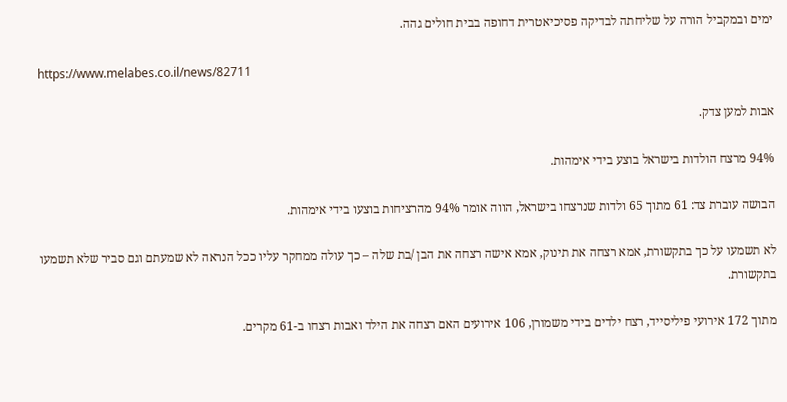ימים ובמקביל הורה על שליחתה לבדיקה פסיכיאטרית דחופה בבית חולים גהה.

https://www.melabes.co.il/news/82711

אבות למען צדק.

94% מרצח הולדות בישראל בוצע בידי אימהות.

הבושה עוברת צד: 61 מתוך 65 ולדות שנרצחו בישראל, הווה אומר 94% מהרציחות בוצעו בידי אימהות.

לא תשמעו על כך בתקשורת, אמא רצחה את תינוק, אמא אישה רצחה את הבן /בת שלה – כך עולה ממחקר עליו ככל הנראה לא שמעתם וגם סביר שלא תשמעו בתקשורת.

מתוך 172 אירועי פיליסייד, רצח ילדים בידי משמורן, 106 אירועים האם רצחה את הילד ואבות רצחו ב-61 מקרים.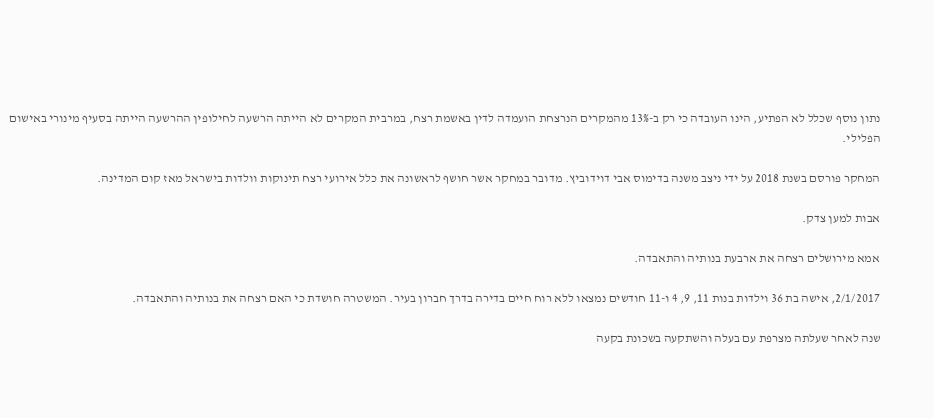נתון נוסף שכלל לא הפתיע, הינו העובדה כי רק ב-13% מהמקרים הנרצחת הועמדה לדין באשמת רצח, במרבית המקרים לא הייתה הרשעה לחילופין ההרשעה הייתה בסעיף מינורי באישום הפלילי.

המחקר פורסם בשנת 2018 על ידי ניצב משנה בדימוס אבי דוידוביץ. מדובר במחקר אשר חושף לראשונה את כלל אירועי רצח תינוקות וולדות בישראל מאז קום המדינה.

אבות למען צדק.

אמא מירושלים רצחה את ארבעת בנותיה והתאבדה.

2/1/2017, אישה בת 36 וילדות בנות 11, 9, 4 ו-11 חודשים נמצאו ללא רוח חיים בדירה בדרך חברון בעיר. המשטרה חושדת כי האם רצחה את בנותיה והתאבדה.

שנה לאחר שעלתה מצרפת עם בעלה והשתקעה בשכונת בקעה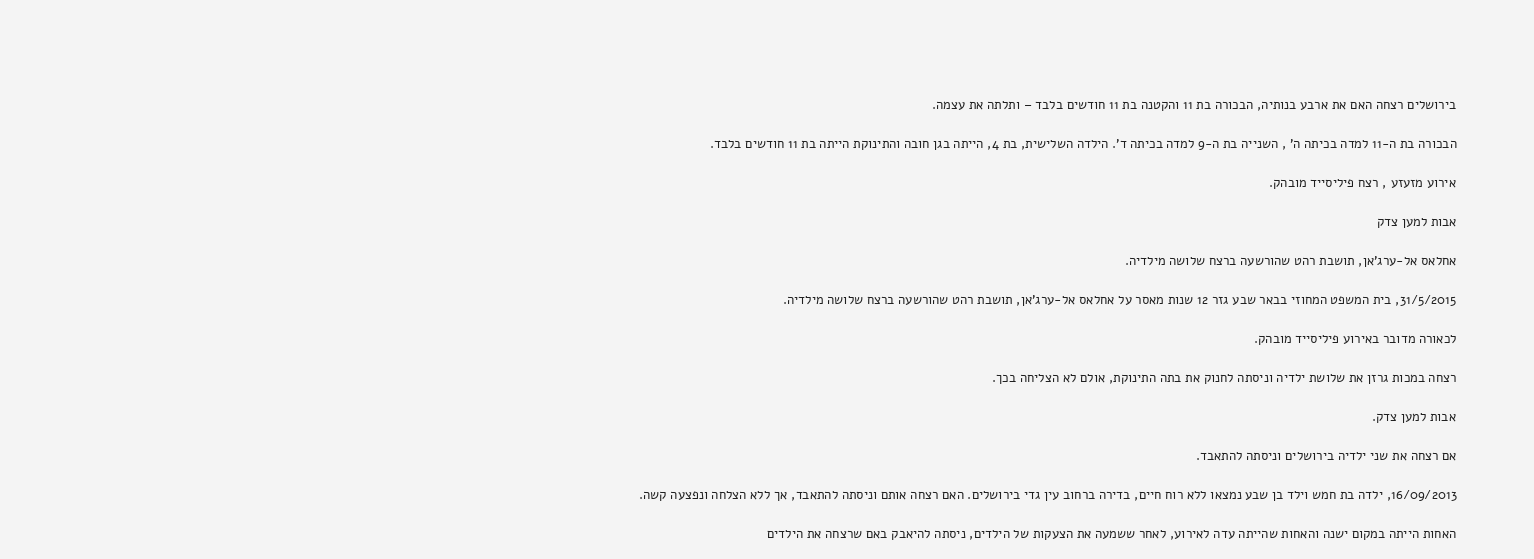בירושלים רצחה האם את ארבע בנותיה, הבכורה בת 11 והקטנה בת 11 חודשים בלבד – ותלתה את עצמה.

הבכורה בת ה-11 למדה בכיתה ה' , השנייה בת ה-9 למדה בכיתה ד'. הילדה השלישית, בת 4, הייתה בגן חובה והתינוקת הייתה בת 11 חודשים בלבד.

אירוע מזעזע , רצח פיליסייד מובהק.

אבות למען צדק

אחלאס אל-ערג'אן, תושבת רהט שהורשעה ברצח שלושה מילדיה.

31/5/2015, בית המשפט המחוזי בבאר שבע גזר 12 שנות מאסר על אחלאס אל-ערג'אן, תושבת רהט שהורשעה ברצח שלושה מילדיה.

לכאורה מדובר באירוע פיליסייד מובהק.

רצחה במכות גרזן את שלושת ילדיה וניסתה לחנוק את בתה התינוקת, אולם לא הצליחה בכך.

אבות למען צדק.

אם רצחה את שני ילדיה בירושלים וניסתה להתאבד.

16/09/2013, ילדה בת חמש וילד בן שבע נמצאו ללא רוח חיים, בדירה ברחוב עין גדי בירושלים. האם רצחה אותם וניסתה להתאבד, אך ללא הצלחה ונפצעה קשה.

האחות הייתה במקום ישנה והאחות שהייתה עדה לאירוע, לאחר ששמעה את הצעקות של הילדים, ניסתה להיאבק באם שרצחה את הילדים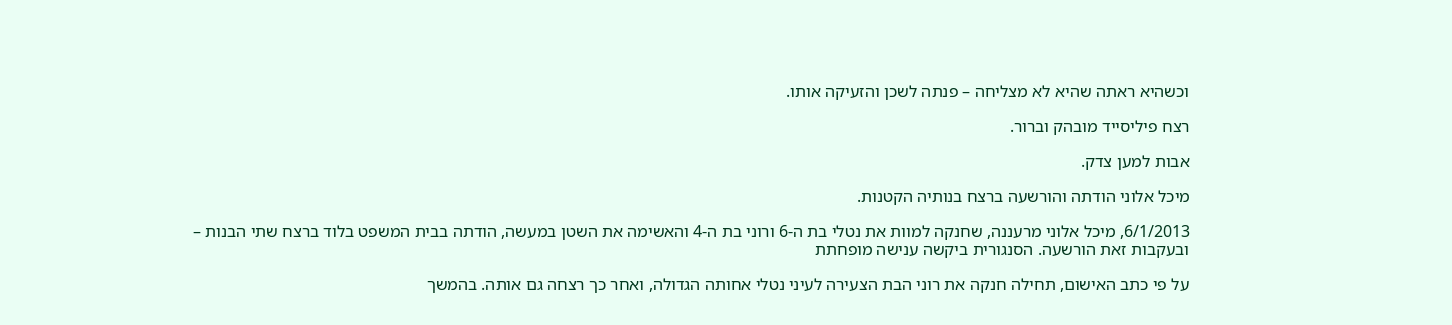וכשהיא ראתה שהיא לא מצליחה – פנתה לשכן והזעיקה אותו.

רצח פיליסייד מובהק וברור.

אבות למען צדק.

מיכל אלוני הודתה והורשעה ברצח בנותיה הקטנות.

6/1/2013, מיכל אלוני מרעננה, שחנקה למוות את נטלי בת ה-6 ורוני בת ה-4 והאשימה את השטן במעשה, הודתה בבית המשפט בלוד ברצח שתי הבנות – ובעקבות זאת הורשעה. הסנגורית ביקשה ענישה מופחתת

על פי כתב האישום, תחילה חנקה את רוני הבת הצעירה לעיני נטלי אחותה הגדולה, ואחר כך רצחה גם אותה. בהמשך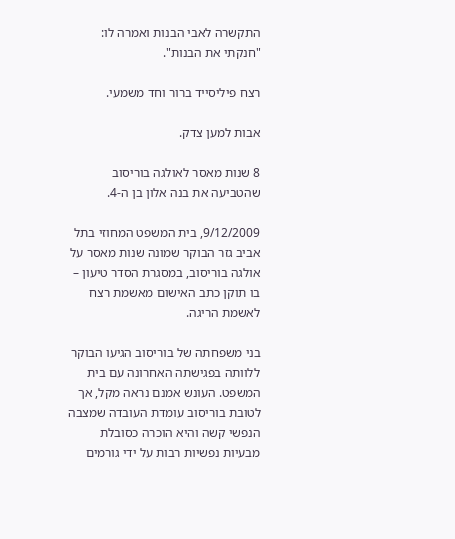התקשרה לאבי הבנות ואמרה לו: "חנקתי את הבנות".

רצח פיליסייד ברור וחד משמעי.

אבות למען צדק.

8 שנות מאסר לאולגה בוריסוב שהטביעה את בנה אלון בן ה-4.

9/12/2009, בית המשפט המחוזי בתל אביב גזר הבוקר שמונה שנות מאסר על אולגה בוריסוב, במסגרת הסדר טיעון – בו תוקן כתב האישום מאשמת רצח לאשמת הריגה.

בני משפחתה של בוריסוב הגיעו הבוקר ללוותה בפגישתה האחרונה עם בית המשפט. העונש אמנם נראה מקל, אך לטובת בוריסוב עומדת העובדה שמצבה הנפשי קשה והיא הוכרה כסובלת מבעיות נפשיות רבות על ידי גורמים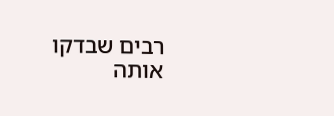רבים שבדקו אותה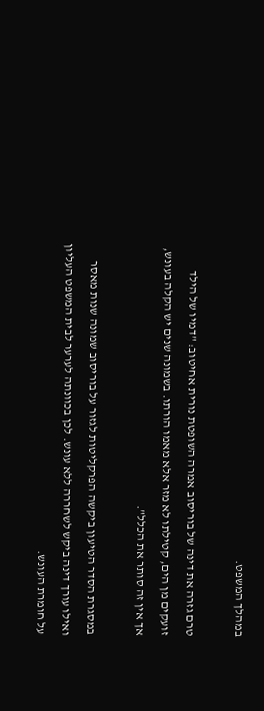במהלך המשפט.

טרם גזרה את דינה של בוריסוב אמרה השופטת נורית אחיטוב: "דמיו של הילד זועקים מן הים, קטילתו לא מזר אלא מאמו הורתו. בשמונה שנים יש הקלה בעונש, אך אין זה סותר את הכלל".

במסגרת הסדר הטיעון ביקשה הפרקליטות לגזור על בוריסוב שמונה שנות מאסר ואילו עורך דינה ביקש לשחררה ללא עונש. לכן בכוונתה לערער לבית המשפט העליון על חומרת העונש.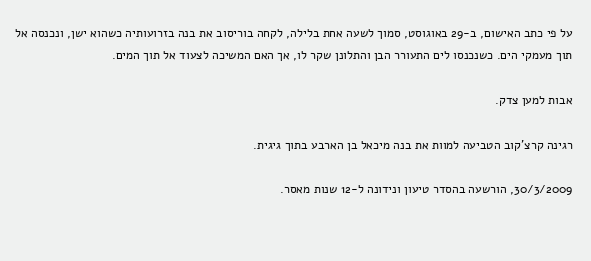על פי כתב האישום, ב-29 באוגוסט, סמוך לשעה אחת בלילה, לקחה בוריסוב את בנה בזרועותיה כשהוא ישן, ונכנסה אל תוך מעמקי הים. כשנכנסו לים התעורר הבן והתלונן שקר לו, אך האם המשיכה לצעוד אל תוך המים.

אבות למען צדק.

רגינה קרצ'קוב הטביעה למוות את בנה מיכאל בן הארבע בתוך גיגית.

30/3/2009, הורשעה בהסדר טיעון ונידונה ל-12 שנות מאסר.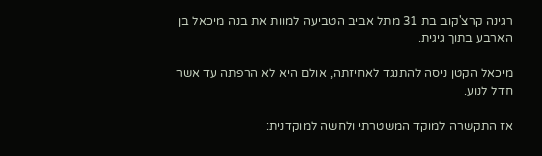רגינה קרצ'קוב בת 31 מתל אביב הטביעה למוות את בנה מיכאל בן הארבע בתוך גיגית.

מיכאל הקטן ניסה להתנגד לאחיזתה, אולם היא לא הרפתה עד אשר חדל לנוע.

אז התקשרה למוקד המשטרתי ולחשה למוקדנית: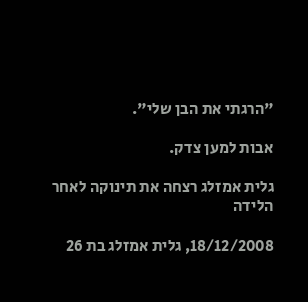"הרגתי את הבן שלי".

אבות למען צדק.

גלית אמזלג רצחה את תינוקה לאחר הלידה

18/12/2008, גלית אמזלג בת 26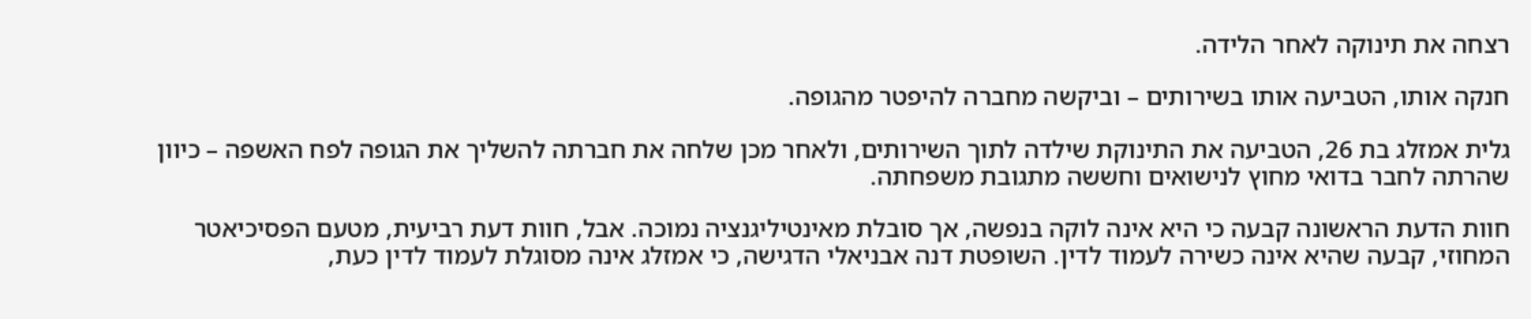רצחה את תינוקה לאחר הלידה.

חנקה אותו, הטביעה אותו בשירותים – וביקשה מחברה להיפטר מהגופה.

גלית אמזלג בת 26, הטביעה את התינוקת שילדה לתוך השירותים, ולאחר מכן שלחה את חברתה להשליך את הגופה לפח האשפה – כיוון שהרתה לחבר בדואי מחוץ לנישואים וחששה מתגובת משפחתה.

חוות הדעת הראשונה קבעה כי היא אינה לוקה בנפשה, אך סובלת מאינטיליגנציה נמוכה. אבל, חוות דעת רביעית, מטעם הפסיכיאטר המחוזי, קבעה שהיא אינה כשירה לעמוד לדין. השופטת דנה אבניאלי הדגישה, כי אמזלג אינה מסוגלת לעמוד לדין כעת,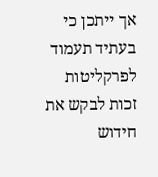אך ייתכן כי בעתיד תעמוד לפרקליטות זכות לבקש את חידוש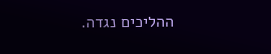ההליכים נגדה.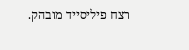רצח פיליסייד מובהק.